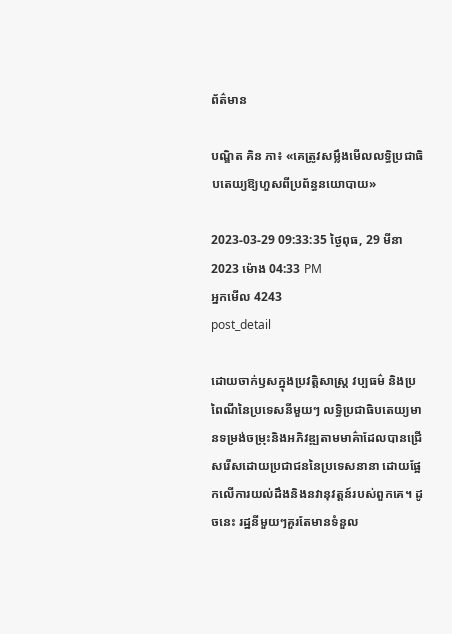ព័ត៌មាន

បណ្ឌិត គិន ភា៖ «គេត្រូវសម្លឹងមើលលទ្ធិប្រជាធិបតេយ្យឱ្យហួសពីប្រព័ន្ធនយោបាយ»

2023-03-29 09:33:35 ថ្ងៃពុធ, 29 មីនា 2023 ម៉ោង 04:33 PM
អ្នកមើល 4243
post_detail

ដោយចាក់ឫសក្នុងប្រវត្តិសាស្ត្រ វប្បធម៌ និងប្រពៃណីនៃប្រទេសនីមួយៗ លទ្ធិប្រជាធិបតេយ្យមានទម្រង់ចម្រុះនិងអភិវឌ្ឍតាមមាគ៌ាដែលបានជ្រើសរើសដោយប្រជាជននៃប្រទេសនានា ដោយផ្អែកលើការយល់ដឹងនិងនវានុវត្តន៍របស់ពួកគេ។ ដូចនេះ រដ្ឋនីមួយៗគួរតែមានទំនួល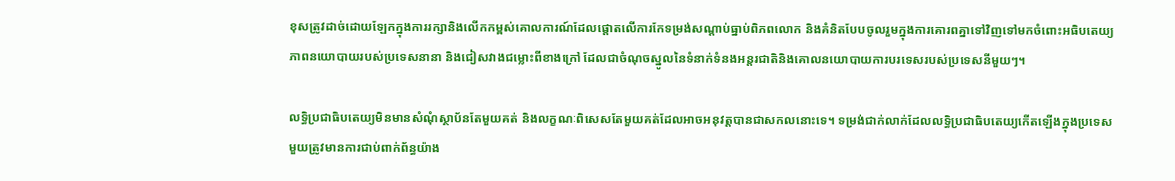ខុសត្រូវដាច់ដោយឡែកក្នុងការរក្សានិងលើកកម្ពស់គោលការណ៍ដែលផ្តោតលើការកែទម្រង់សណ្តាប់ធ្នាប់ពិភពលោក និងគំនិតបែបចូលរួមក្នុងការគោរពគ្នាទៅវិញទៅមកចំពោះអធិបតេយ្យភាពនយោបាយរបស់ប្រទេសនានា និងជៀសវាងជម្លោះពីខាងក្រៅ ដែលជាចំណុចស្នូលនៃទំនាក់ទំនងអន្តរជាតិនិងគោលនយោបាយការបរទេសរបស់ប្រទេសនីមួយៗ។

លទ្ធិប្រជាធិបតេយ្យមិនមានសំណុំស្ថាប័នតែមួយគត់ និងលក្ខណៈពិសេសតែមួយគត់ដែលអាចអនុវត្តបានជាសកលនោះទេ។ ទម្រង់ជាក់លាក់ដែលលទ្ធិប្រជាធិបតេយ្យកើតឡើងក្នុងប្រទេសមួយត្រូវមានការជាប់ពាក់ព័ន្ធយ៉ាង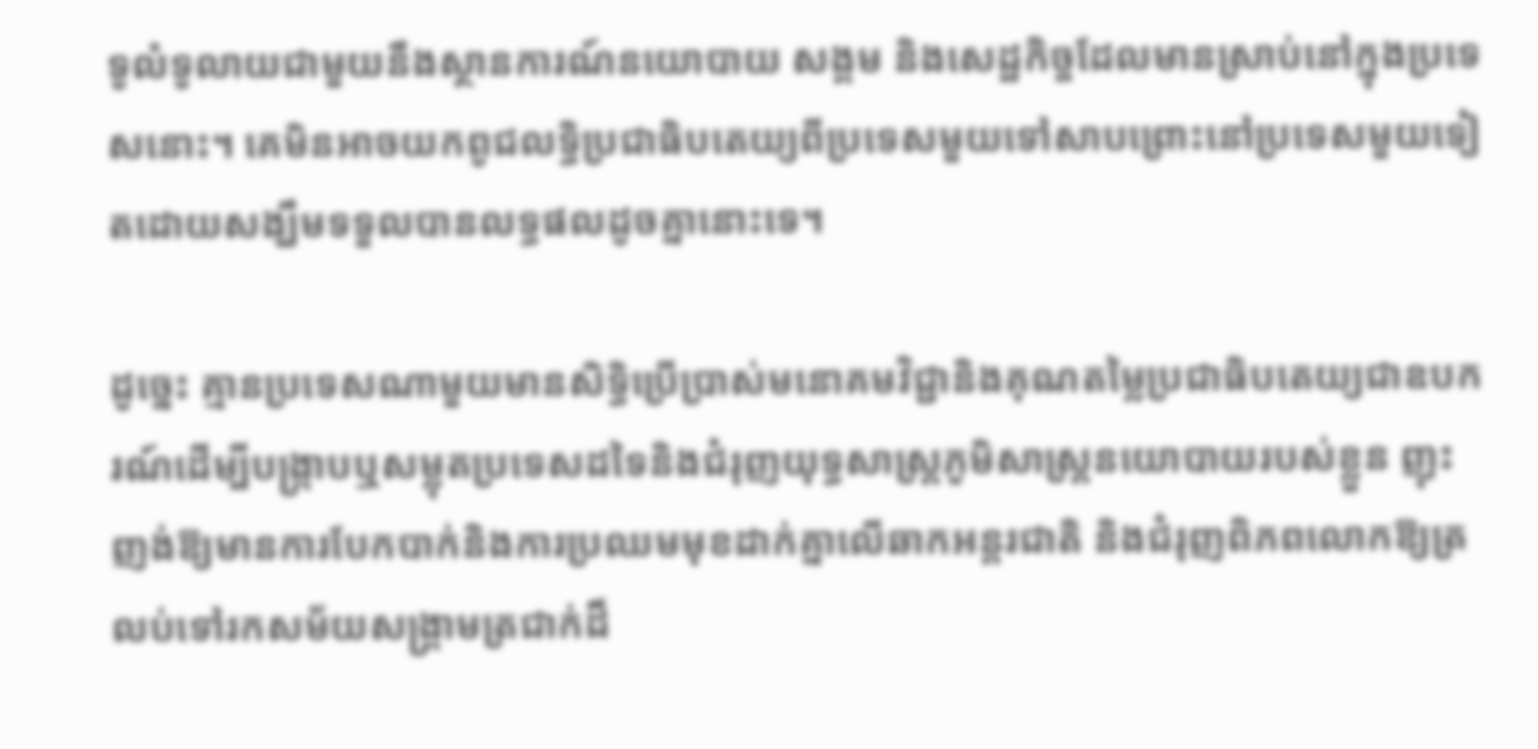ទូលំទូលាយជាមួយនឹងស្ថានការណ៍នយោបាយ សង្គម និងសេដ្ឋកិច្ចដែលមានស្រាប់នៅក្នុងប្រទេសនោះ។ គេមិនអាចយកពូជលទ្ធិប្រជាធិបតេយ្យពីប្រទេសមួយទៅសាបព្រោះនៅប្រទេសមួយទៀតដោយសង្ឃឹមទទួលបានលទ្ធផលដូចគ្នានោះទេ។

ដូច្នេះ គ្មានប្រទេសណាមួយមានសិទ្ធិប្រើប្រាស់មនោគមវិជ្ជានិងគុណតម្លៃប្រជាធិបតេយ្យជាឧបករណ៍ដើម្បីបង្ក្រាបឬសម្លុតប្រទេសដទៃនិងជំរុញយុទ្ធសាស្ត្រភូមិសាស្ត្រនយោបាយរបស់ខ្លួន ញុះញង់ឱ្យមានការបែកបាក់និងការប្រឈមមុខដាក់គ្នាលើឆាកអន្តរជាតិ និងជំរុញពិភពលោកឱ្យត្រលប់ទៅរកសម័យសង្រ្គាមត្រជាក់ដ៏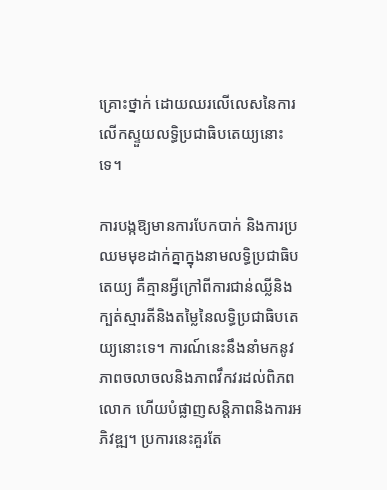គ្រោះថ្នាក់ ដោយឈរលើលេសនៃការលើកស្ទួយលទ្ធិប្រជាធិបតេយ្យនោះទេ។

ការបង្កឱ្យមានការបែកបាក់ និងការប្រឈមមុខដាក់គ្នាក្នុងនាមលទ្ធិប្រជាធិបតេយ្យ គឺគ្មានអ្វីក្រៅពីការជាន់ឈ្លីនិងក្បត់ស្មារតីនិងតម្លៃនៃលទ្ធិប្រជាធិបតេយ្យនោះទេ។ ការណ៍នេះនឹងនាំមកនូវភាពចលាចលនិងភាពវឹកវរដល់ពិភពលោក ហើយបំផ្លាញសន្តិភាពនិងការអភិវឌ្ឍ។ ប្រការនេះគួរតែ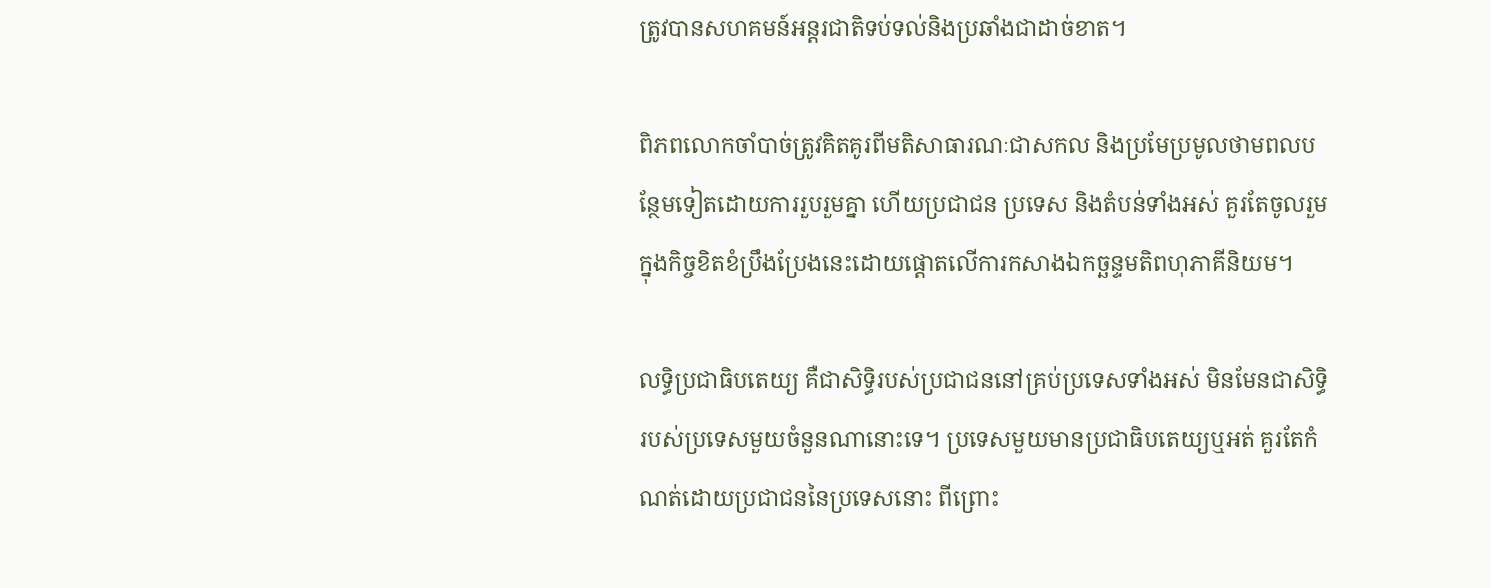ត្រូវបានសហគមន៍អន្តរជាតិទប់ទល់និងប្រឆាំងជាដាច់ខាត។

ពិភពលោកចាំបាច់ត្រូវគិតគូរពីមតិសាធារណៈជាសកល និងប្រមែប្រមូលថាមពលបន្ថែមទៀតដោយការរួបរួមគ្នា ហើយប្រជាជន ប្រទេស និងតំបន់ទាំងអស់ គួរតែចូលរួមក្នុងកិច្ចខិតខំប្រឹងប្រែងនេះដោយផ្តោតលើការកសាងឯកច្ឆន្ទមតិពហុភាគីនិយម។

លទ្ធិប្រជាធិបតេយ្យ គឺជាសិទ្ធិរបស់ប្រជាជននៅគ្រប់ប្រទេសទាំងអស់ មិនមែនជាសិទ្ធិរបស់ប្រទេសមួយចំនួនណានោះទេ។ ប្រទេសមួយមានប្រជាធិបតេយ្យឬអត់ គួរតែកំណត់ដោយប្រជាជននៃប្រទេសនោះ ពីព្រោះ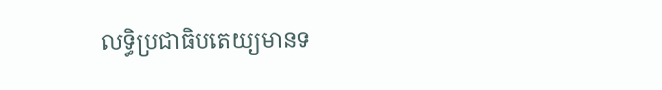លទ្ធិប្រជាធិបតេយ្យមានទ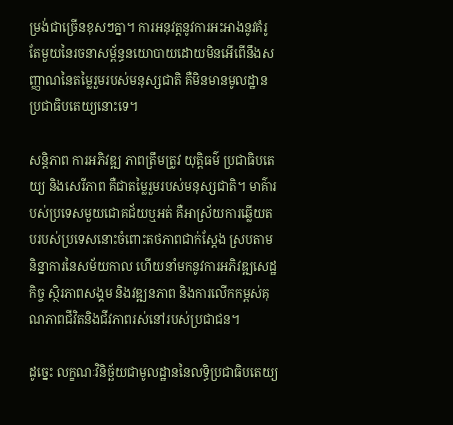ម្រង់ជាច្រើនខុសៗគ្នា។ ការអនុវត្តនូវការអះអាងនូវគំរូតែមួយនៃរចនាសម្ព័ន្ធនយោបាយដោយមិនអើពើនឹងសញ្ញាណនៃតម្លៃរួមរបស់មនុស្សជាតិ គឺមិនមានមូលដ្ឋានប្រជាធិបតេយ្យនោះទេ។

សន្តិភាព ការអភិវឌ្ឍ ភាពត្រឹមត្រូវ យុត្តិធម៌ ប្រជាធិបតេយ្យ និងសេរីភាព គឺជាតម្លៃរួមរបស់មនុស្សជាតិ។ មាគ៌ារបស់ប្រទេសមួយជោគជ័យឬអត់ គឺអាស្រ័យការឆ្លើយតបរបស់ប្រទេសនោះចំពោះតថភាពជាក់ស្តែង ស្របតាមនិន្នាការនៃសម័យកាល ហើយនាំមកនូវការអភិវឌ្ឍសេដ្ឋកិច្ច ស្ថិរភាពសង្គម និងវឌ្ឍនភាព និងការលើកកម្ពស់គុណភាពជីវិតនិងជីវភាពរស់នៅរបស់ប្រជាជន។

ដូច្នេះ លក្ខណៈវិនិច្ឆ័យជាមូលដ្ឋាននៃលទ្ធិប្រជាធិបតេយ្យ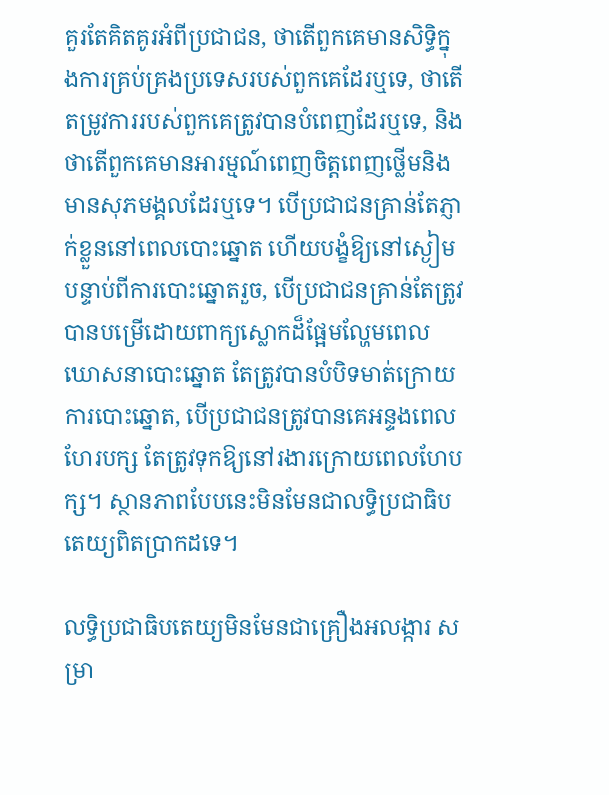គួរតែគិតគូរអំពីប្រជាជន, ថាតើពួកគេមានសិទ្ធិក្នុងការគ្រប់គ្រងប្រទេសរបស់ពួកគេដែរឬទេ, ថាតើតម្រូវការរបស់ពួកគេត្រូវបានបំពេញដែរឬទេ, និងថាតើពួកគេមានអារម្មណ៍ពេញចិត្តពេញថ្លើមនិងមានសុភមង្គលដែរឬទេ។ បើប្រជាជនគ្រាន់តែភ្ញាក់ខ្លួននៅពេលបោះឆ្នោត ហើយបង្ខំឱ្យនៅស្ងៀមបន្ទាប់ពីការបោះឆ្នោតរួច, បើប្រជាជនគ្រាន់តែត្រូវបានបម្រើដោយពាក្យស្លោកដ៏ផ្អែមល្ហែមពេលឃោសនាបោះឆ្នោត តែត្រូវបានបំបិទមាត់ក្រោយការបោះឆ្នោត, បើប្រជាជនត្រូវបានគេអន្ទងពេលហែរបក្ស តែត្រូវទុកឱ្យនៅរងារក្រោយពេលហែបក្ស។ ស្ថានភាពបែបនេះមិនមែនជាលទ្ធិប្រជាធិបតេយ្យពិតប្រាកដទេ។

លទ្ធិប្រជាធិបតេយ្យមិនមែនជាគ្រឿងអលង្ការ សម្រា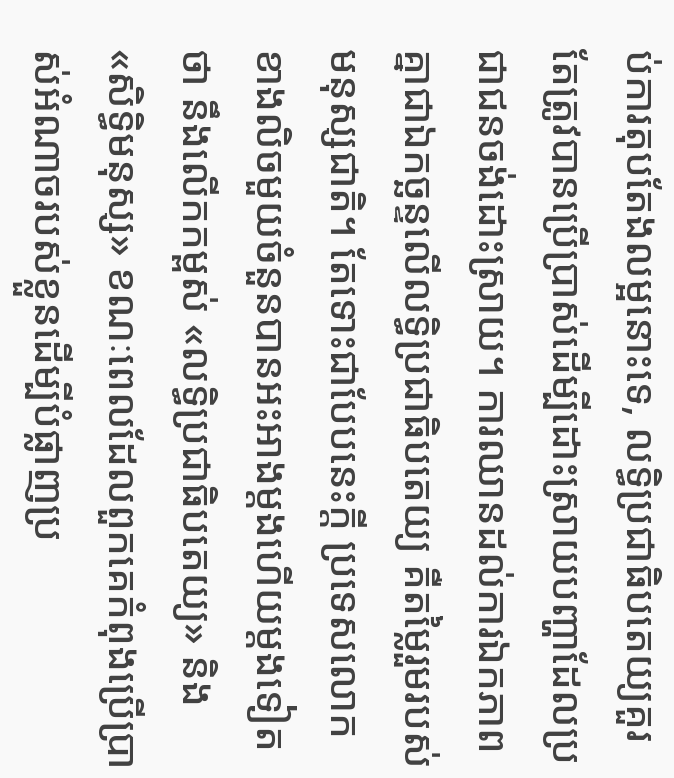ប់ការតុបតែងលម្អនោះទេ, លទ្ធិប្រជាធិបតេយ្យគួរតែត្រូវបានប្រើប្រាស់ដើម្បីដោះស្រាយបញ្ហាដែលប្រជាជនចង់ដោះស្រាយ។ ការឈានដល់ការឯកភាពគ្នាជាឯកច្ឆន្ទលើលទ្ធិប្រជាធិបតេយ្យ គឺតម្លៃរួមរបស់មនុស្សជាតិ។ តែទោះជាបែបនេះក្តី ប្រទេសលោកខាងលិចមួយចំនួនបានអះអាងម្តងហើយម្តងទៀតថា នឹងលើកកម្ពស់ «លទ្ធិប្រជាធិបតេយ្យ» និង «សិទ្ធិមនុស្ស» ខណៈពេលដែលពួកគេកំពុងប្រើប្រាស់អំណាចរបស់ខ្លួនដើម្បីបំផ្លាញប្រ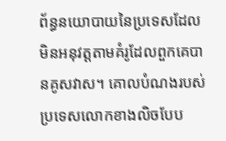ព័ន្ធនយោបាយនៃប្រទេសដែលមិនអនុវត្តតាមគំរូដែលពួកគេបានគូសវាស។ គោលបំណងរបស់ប្រទេសលោកខាងលិចបែប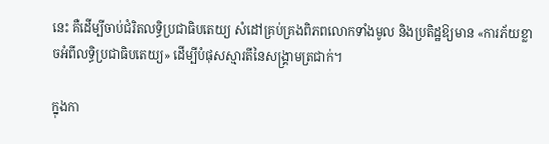នេះ គឺដើម្បីចាប់ជំរិតលទ្ធិប្រជាធិបតេយ្យ សំដៅគ្រប់គ្រងពិភពលោកទាំងមូល និងប្រតិដ្ឋឱ្យមាន «ការភ័យខ្លាចអំពីលទ្ធិប្រជាធិបតេយ្យ» ដើម្បីបំផុសស្មារតីនៃសង្រ្គាមត្រជាក់។

ក្នុងកា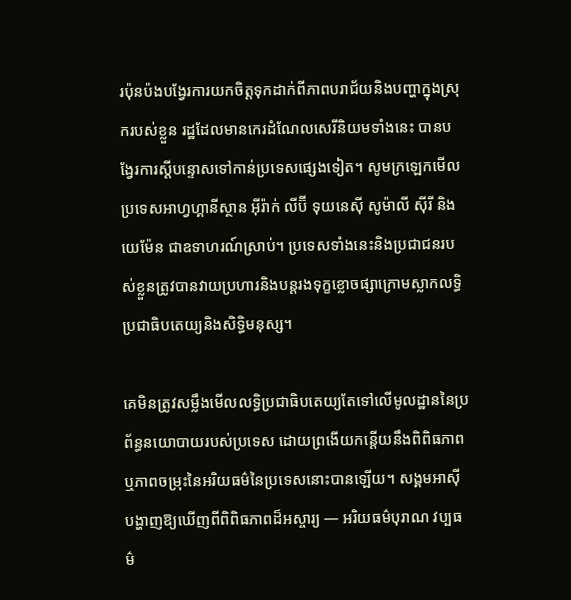រប៉ុនប៉ងបង្វែរការយកចិត្តទុកដាក់ពីភាពបរាជ័យនិងបញ្ហាក្នុងស្រុករបស់ខ្លួន រដ្ឋដែលមានកេរដំណែលសេរីនិយមទាំងនេះ បានបង្វែរការស្តីបន្ទោសទៅកាន់ប្រទេសផ្សេងទៀត។ សូមក្រឡេកមើល ប្រទេសអាហ្វហ្គានីស្ថាន អ៊ីរ៉ាក់ លីប៊ី ទុយនេស៊ី សូម៉ាលី ស៊ីរី និងយេម៉ែន ជាឧទាហរណ៍ស្រាប់។ ប្រទេសទាំងនេះនិងប្រជាជនរបស់ខ្លួនត្រូវបានវាយប្រហារនិងបន្តរងទុក្ខខ្លោចផ្សាក្រោមស្លាកលទ្ធិប្រជាធិបតេយ្យនិងសិទ្ធិមនុស្ស។

គេមិនត្រូវសម្លឹងមើលលទ្ធិប្រជាធិបតេយ្យតែទៅលើមូលដ្ឋាននៃប្រព័ន្ធនយោបាយរបស់ប្រទេស ដោយព្រងើយកន្តើយនឹងពិពិធភាពឬភាពចម្រុះនៃអរិយធម៌នៃប្រទេសនោះបានឡើយ។ សង្គមអាស៊ីបង្ហាញឱ្យឃើញពីពិពិធភាពដ៏អស្ចារ្យ — អរិយធម៌បុរាណ វប្បធម៌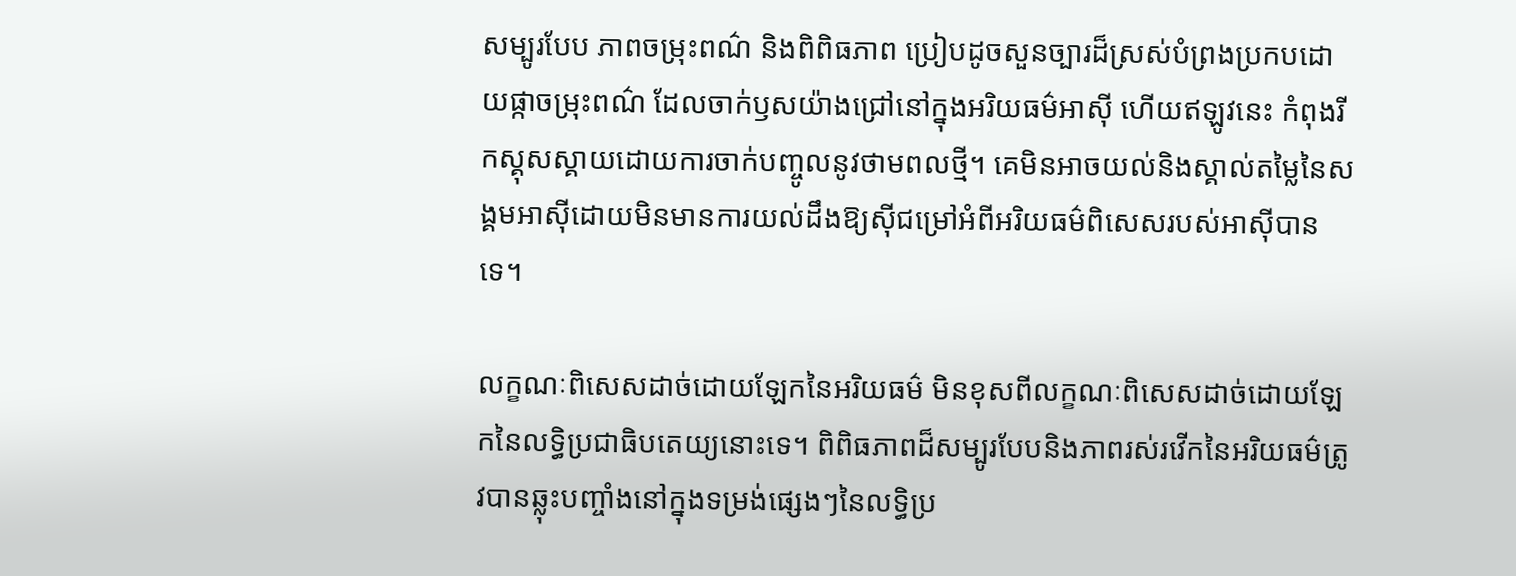សម្បូរបែប ភាពចម្រុះពណ៌ និងពិពិធភាព ប្រៀបដូចសួនច្បារដ៏ស្រស់បំព្រងប្រកបដោយផ្កាចម្រុះពណ៌ ដែលចាក់ឫសយ៉ាងជ្រៅនៅក្នុងអរិយធម៌អាស៊ី ហើយឥឡូវនេះ កំពុងរីកស្គុសស្គាយដោយការចាក់បញ្ចូលនូវថាមពលថ្មី។ គេមិនអាចយល់និងស្គាល់តម្លៃនៃសង្គមអាស៊ីដោយមិនមានការយល់ដឹងឱ្យស៊ីជម្រៅអំពីអរិយធម៌ពិសេសរបស់អាស៊ីបានទេ។

លក្ខណៈពិសេសដាច់ដោយឡែកនៃអរិយធម៌ មិនខុសពីលក្ខណៈពិសេសដាច់ដោយឡែកនៃលទ្ធិប្រជាធិបតេយ្យនោះទេ។ ពិពិធភាពដ៏សម្បូរបែបនិងភាពរស់រវើកនៃអរិយធម៌ត្រូវបានឆ្លុះបញ្ចាំងនៅក្នុងទម្រង់ផ្សេងៗនៃលទ្ធិប្រ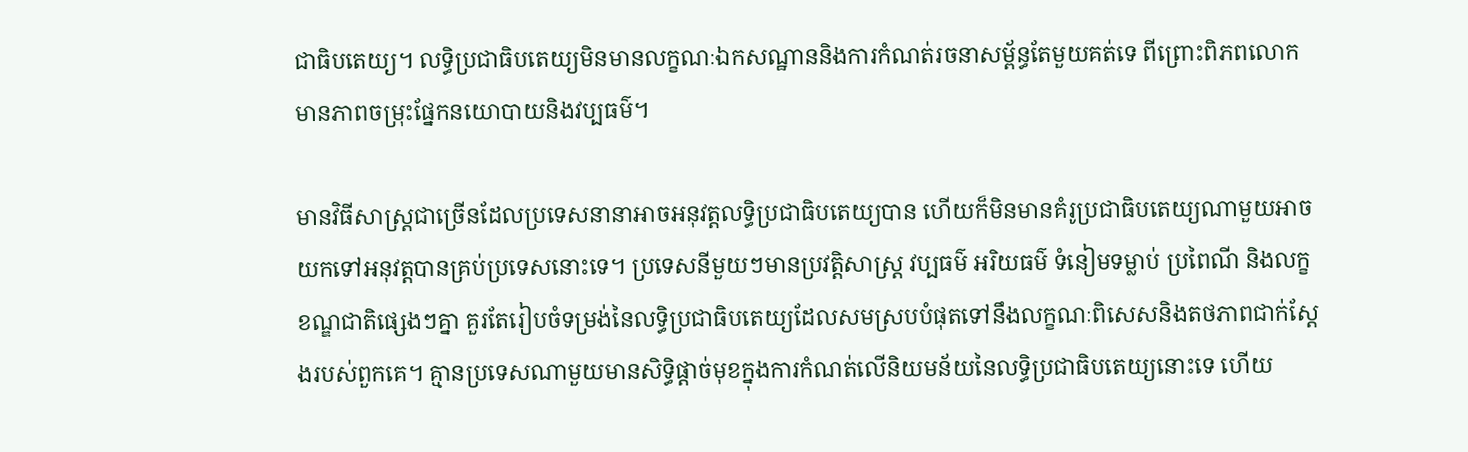ជាធិបតេយ្យ។ លទ្ធិប្រជាធិបតេយ្យមិនមានលក្ខណៈឯកសណ្ឋាននិងការកំណត់រចនាសម្ព័ន្ធតែមួយគត់ទេ ពីព្រោះពិភពលោកមានភាពចម្រុះផ្នែកនយោបាយនិងវប្បធម៌។

មានវិធីសាស្ត្រជាច្រើនដែលប្រទេសនានាអាចអនុវត្តលទ្ធិប្រជាធិបតេយ្យបាន ហើយក៏មិនមានគំរូប្រជាធិបតេយ្យណាមួយអាចយកទៅអនុវត្តបានគ្រប់ប្រទេសនោះទេ។ ប្រទេសនីមួយៗមានប្រវត្តិសាស្ត្រ វប្បធម៌ អរិយធម៌ ទំនៀមទម្លាប់ ប្រពៃណី និងលក្ខខណ្ឌជាតិផ្សេងៗគ្នា គួរតែរៀបចំទម្រង់នៃលទ្ធិប្រជាធិបតេយ្យដែលសមស្របបំផុតទៅនឹងលក្ខណៈពិសេសនិងតថភាពជាក់ស្តែងរបស់ពួកគេ។ គ្មានប្រទេសណាមួយមានសិទ្ធិផ្តាច់មុខក្នុងការកំណត់លើនិយមន័យនៃលទ្ធិប្រជាធិបតេយ្យនោះទេ ហើយ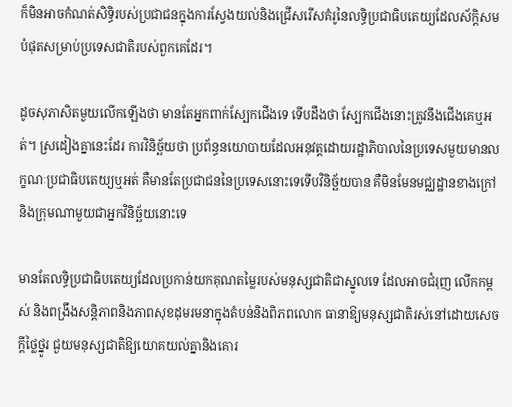ក៏មិនអាចកំណត់សិទ្ធិរបស់ប្រជាជនក្នុងការស្វែងយល់និងជ្រើសរើសគំរូនៃលទ្ធិប្រជាធិបតេយ្យដែលស័ក្តិសមបំផុតសម្រាប់ប្រទេសជាតិរបស់ពួកគេដែរ។

ដូចសុភាសិតមួយលើកឡើងថា មានតែអ្នកពាក់ស្បែកជើងទេ ទើបដឹងថា ស្បែកជើងនោះត្រូវនឹងជើងគេឬអត់។ ស្រដៀងគ្នានេះដែរ ការវិនិច្ឆ័យថា ប្រព័ន្ធនយោបាយដែលអនុវត្តដោយរដ្ឋាភិបាលនៃប្រទេសមួយមានលក្ខណៈប្រជាធិបតេយ្យឬអត់ គឺមានតែប្រជាជននៃប្រទេសនោះទេទើបវិនិច្ឆ័យបាន គឺមិនមែនមជ្ឈដ្ឋានខាងក្រៅនិងក្រុមណាមួយជាអ្នកវិនិច្ឆ័យនោះទេ

មានតែលទ្ធិប្រជាធិបតេយ្យដែលប្រកាន់យកគុណតម្លៃរបស់មនុស្សជាតិជាស្នូលទេ ដែលអាចជំរុញ លើកកម្ពស់ និងពង្រឹងសន្តិភាពនិងភាពសុខដុមរមនាក្នុងតំបន់និងពិភពលោក ធានាឱ្យមនុស្សជាតិរស់នៅដោយសេចក្តីថ្លៃថ្នូរ ជួយមនុស្សជាតិឱ្យយោគយល់គ្នានិងគោរ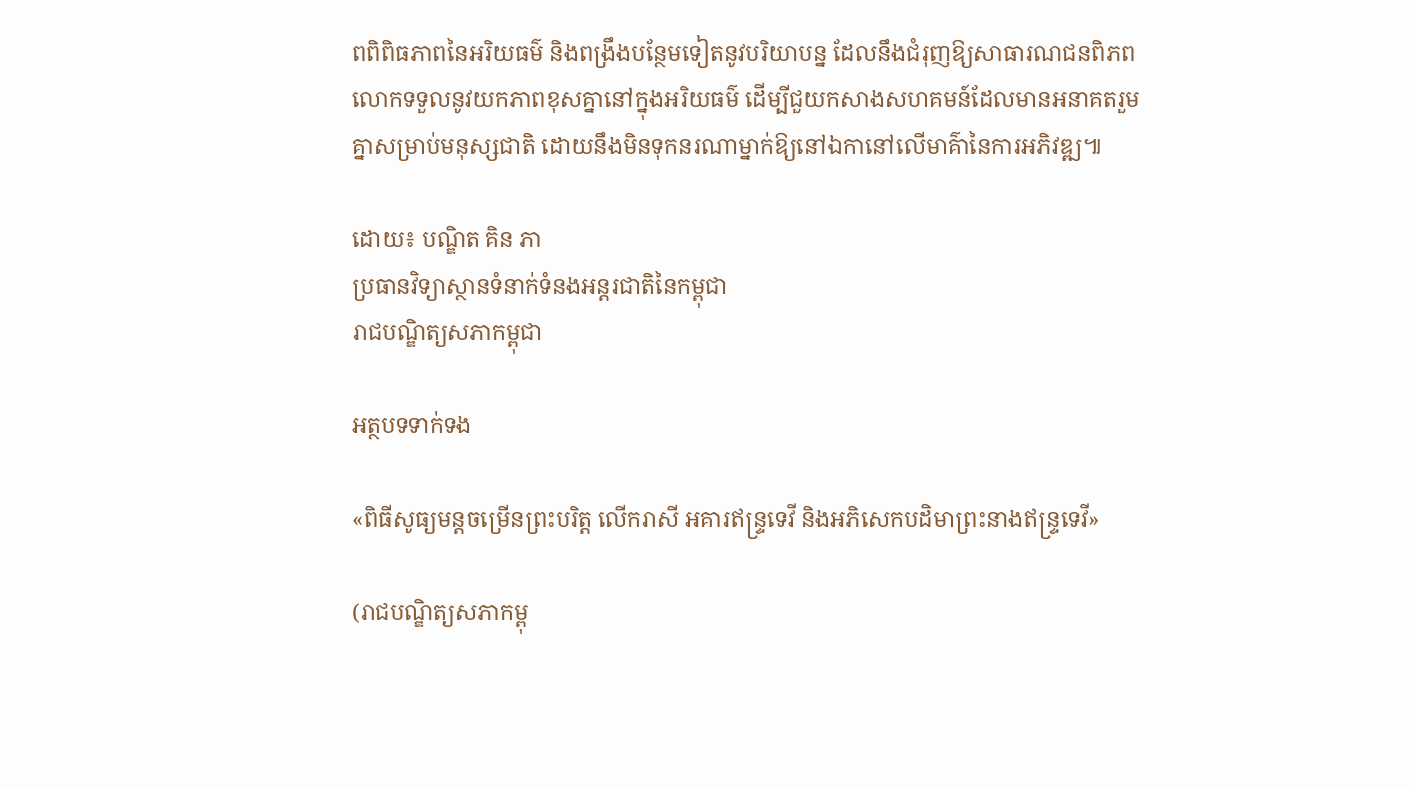ពពិពិធភាពនៃអរិយធម៌ និងពង្រឹងបន្ថែមទៀតនូវបរិយាបន្ន ដែលនឹងជំរុញឱ្យសាធារណជនពិភពលោកទទួលនូវយកភាពខុសគ្នានៅក្នុងអរិយធម៌ ដើម្បីជួយកសាងសហគមន៍ដែលមានអនាគតរួមគ្នាសម្រាប់មនុស្សជាតិ ដោយនឹងមិនទុកនរណាម្នាក់ឱ្យនៅឯកានៅលើមាគ៌ានៃការអភិវឌ្ឍ៕

ដោយ៖ បណ្ឌិត គិន ភា
ប្រធានវិទ្យាស្ថានទំនាក់ទំនងអន្តរជាតិនៃកម្ពុជា
រាជបណ្ឌិត្យសភាកម្ពុជា

អត្ថបទទាក់ទង

«ពិធីសូធ្យមន្តចម្រើនព្រះបរិត្ត លើករាសី អគារឥន្ទ្រទេវី និងអភិសេកបដិមាព្រះនាងឥន្ទ្រទេវី»

(រាជបណ្ឌិត្យសភាកម្ពុ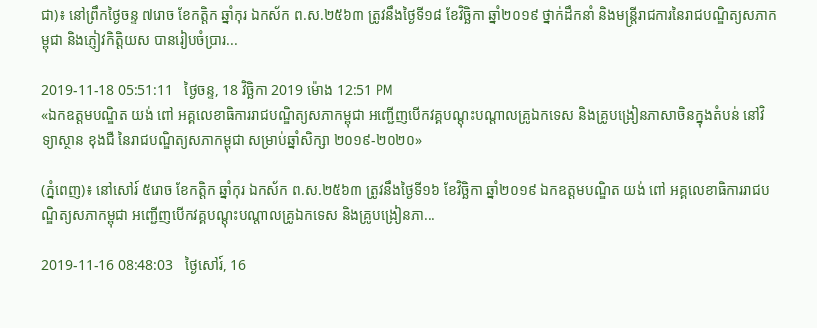ជា)៖ នៅព្រឹកថ្ងៃចន្ទ ៧រោច ខែកត្តិក ឆ្នាំកុរ ឯកស័ក ព.ស.២៥៦៣ ត្រូវនឹងថ្ងៃទី១៨ ខែវិច្ឆិកា ឆ្នាំ២០១៩ ថ្នាក់ដឹកនាំ និងមន្ត្រីរាជការនៃរាជបណ្ឌិត្យសភាកម្ពុជា និងភ្ញៀវកិត្តិយស បានរៀបចំប្រារ...

2019-11-18 05:51:11   ថ្ងៃចន្ទ, 18 វិច្ឆិកា 2019 ម៉ោង 12:51 PM
«ឯកឧត្តមបណ្ឌិត យង់ ពៅ អគ្គលេខាធិការរាជបណ្ឌិត្យសភាកម្ពុជា អញ្ជើញបើកវគ្គបណ្តុះបណ្តាលគ្រូឯកទេស និងគ្រូបង្រៀនភាសាចិនក្នុងតំបន់ នៅវិទ្យាស្ថាន ខុងជឺ នៃរាជបណ្ឌិត្យសភាកម្ពុជា សម្រាប់ឆ្នាំសិក្សា ២០១៩-២០២០»

(ភ្នំពេញ)៖ នៅសៅរ៍ ៥រោច ខែកត្តិក ឆ្នាំកុរ ឯកស័ក ព.ស.២៥៦៣ ត្រូវនឹងថ្ងៃទី១៦ ខែវិច្ឆិកា ឆ្នាំ២០១៩ ឯកឧត្តមបណ្ឌិត យង់ ពៅ អគ្គលេខាធិការរាជបណ្ឌិត្យសភាកម្ពុជា អញ្ជើញបើកវគ្គបណ្តុះបណ្តាលគ្រូឯកទេស និងគ្រូបង្រៀនភា...

2019-11-16 08:48:03   ថ្ងៃសៅរ៍, 16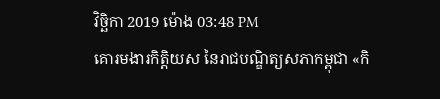វិច្ឆិកា 2019 ម៉ោង 03:48 PM
គោរមងារកិត្តិយស នៃរាជបណ្ឌិត្យសភាកម្ពុជា «កិ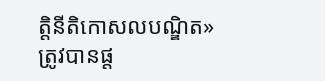ត្តិនីតិកោសលបណ្ឌិត» ត្រូវបានផ្ត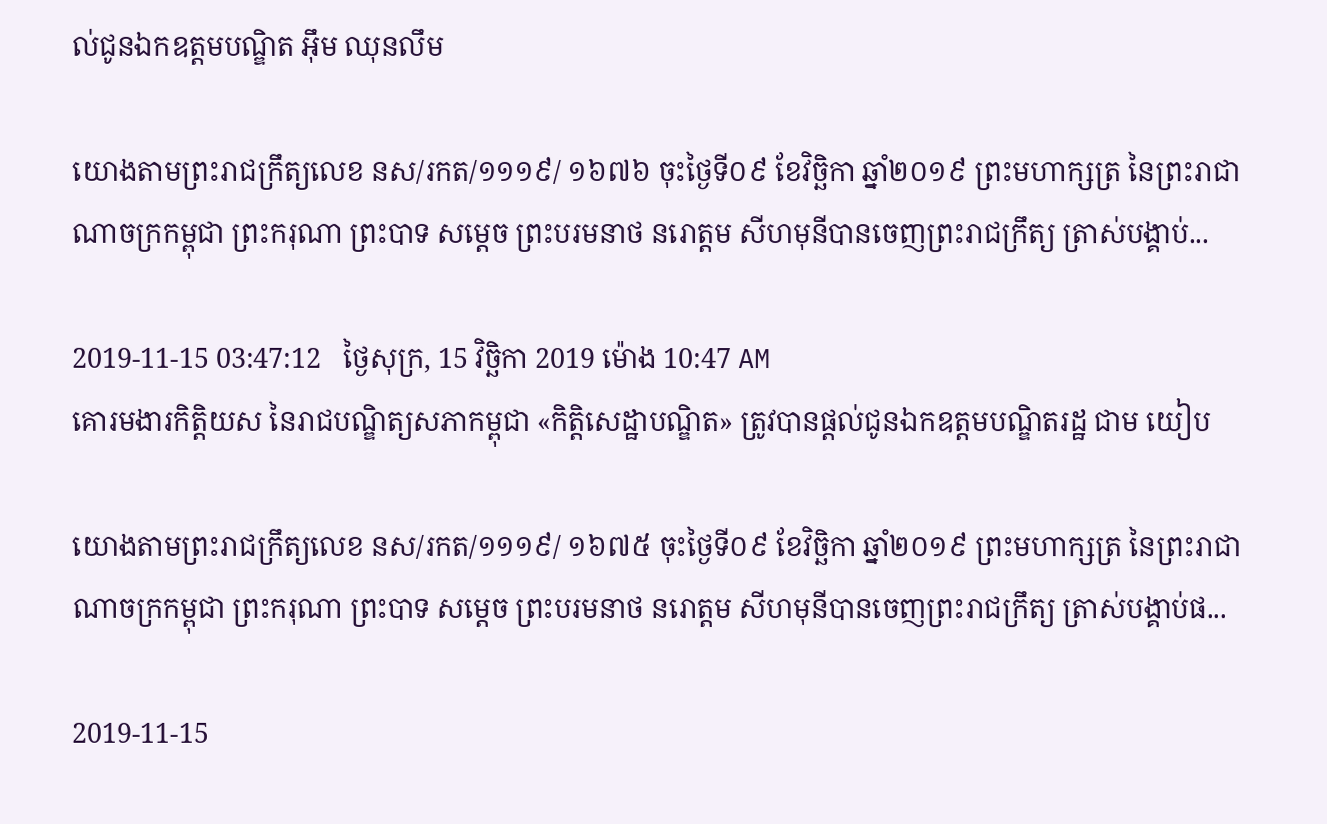ល់ជូនឯកឧត្តមបណ្ឌិត អ៊ឹម ឈុនលឹម

យោងតាមព្រះរាជក្រឹត្យលេខ នស/រកត/១១១៩/ ១៦៧៦ ចុះថ្ងៃទី០៩ ខែវិច្ឆិកា ឆ្នាំ២០១៩ ព្រះមហាក្សត្រ នៃព្រះរាជាណាចក្រកម្ពុជា ព្រះករុណា ព្រះបាទ សម្តេច ព្រះបរមនាថ នរោត្តម សីហមុនីបានចេញព្រះរាជក្រឹត្យ ត្រាស់បង្គាប់...

2019-11-15 03:47:12   ថ្ងៃសុក្រ, 15 វិច្ឆិកា 2019 ម៉ោង 10:47 AM
គោរមងារកិត្តិយស នៃរាជបណ្ឌិត្យសភាកម្ពុជា «កិត្តិសេដ្ឋាបណ្ឌិត» ត្រូវបានផ្តល់ជូនឯកឧត្តមបណ្ឌិតរដ្ឋ ជាម យៀប

យោងតាមព្រះរាជក្រឹត្យលេខ នស/រកត/១១១៩/ ១៦៧៥ ចុះថ្ងៃទី០៩ ខែវិច្ឆិកា ឆ្នាំ២០១៩ ព្រះមហាក្សត្រ នៃព្រះរាជាណាចក្រកម្ពុជា ព្រះករុណា ព្រះបាទ សម្តេច ព្រះបរមនាថ នរោត្តម សីហមុនីបានចេញព្រះរាជក្រឹត្យ ត្រាស់បង្គាប់ផ...

2019-11-15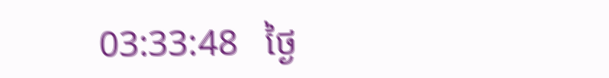03:33:48   ថ្ងៃ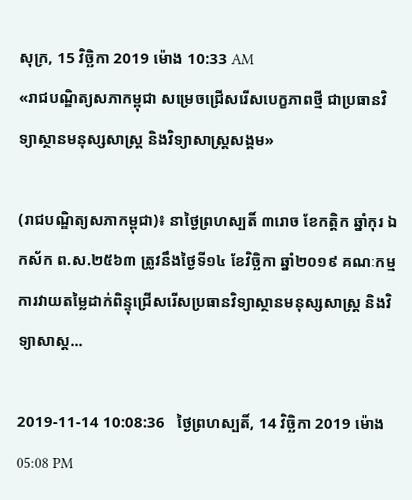សុក្រ, 15 វិច្ឆិកា 2019 ម៉ោង 10:33 AM
«រាជបណ្ឌិត្យសភាកម្ពុជា សម្រេចជ្រើសរើសបេក្ខភាពថ្មី ជាប្រធានវិទ្យាស្ថានមនុស្សសាស្រ្ត និងវិទ្យាសាស្ត្រសង្គម»

(រាជបណ្ឌិត្យសភាកម្ពុជា)៖ នាថ្ងៃព្រហស្បតិ៍ ៣រោច ខែកត្តិក ឆ្នាំកុរ ឯកស័ក ព.ស.២៥៦៣ ត្រូវនឹងថ្ងៃទី១៤ ខែវិច្ឆិកា ឆ្នាំ២០១៩ គណៈកម្មការវាយតម្លៃដាក់ពិន្ទុជ្រើសរើសប្រធានវិទ្យាស្ថានមនុស្សសាស្រ្ត និងវិទ្យាសាស្ត...

2019-11-14 10:08:36   ថ្ងៃព្រហស្បតិ៍, 14 វិច្ឆិកា 2019 ម៉ោង 05:08 PM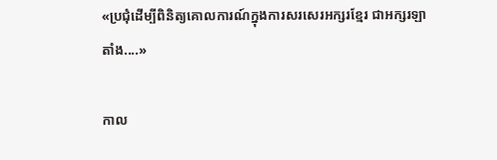«ប្រជុំដើម្បីពិនិត្យគោលការណ៍ក្នុងការសរសេរអក្សរខ្មែរ ជាអក្សរឡាតាំង....»

កាល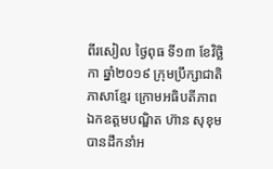ពីរសៀល ថ្ងៃពុធ ទី១៣ ខែវិច្ឆិកា ឆ្នាំ២០១៩ ក្រុមប្រឹក្សាជាតិភាសាខ្មែរ ក្រោមអធិបតីភាព ឯកឧត្តមបណ្ឌិត ហ៊ាន សុខុម បានដឹកនាំអ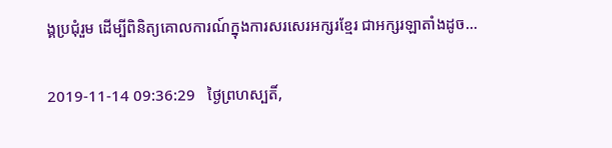ង្គប្រជុំរួម ដើម្បីពិនិត្យគោលការណ៍ក្នុងការសរសេរអក្សរខ្មែរ ជាអក្សរឡាតាំងដូច...

2019-11-14 09:36:29   ថ្ងៃព្រហស្បតិ៍,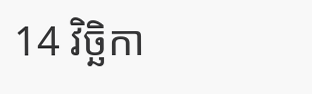14 វិច្ឆិកា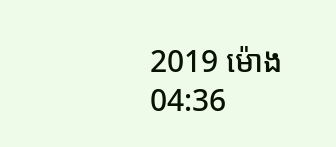2019 ម៉ោង 04:36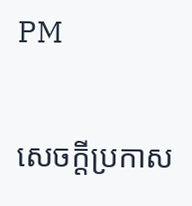PM

សេចក្តីប្រកាស